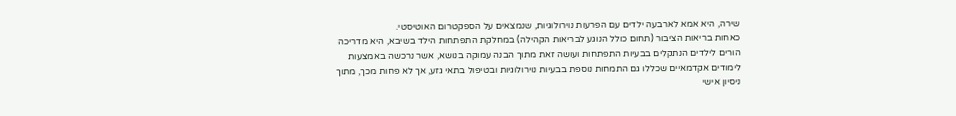שירה, היא אמא לארבעה ילדים עם הפרעות נוירולוגיות, שנמצאים על הספקטרום האוטיסטי.
כאחות בריאות הציבור (תחום כולל הנוגע לבריאות הקהילה) במחלקת התפתחות הילד בשיבא, היא מדריכה הורים לילדים הנתקלים בבעיות התפתחות ועושה זאת מתוך הבנה עמוקה בנושא, אשר נרכשה באמצעות לימודים אקדמאיים שכללו גם התמחות נוספת בבעיות נוירולוגיות ובטיפול בתאי גזע, אך לא פחות מכך, מתוך ניסיון אישי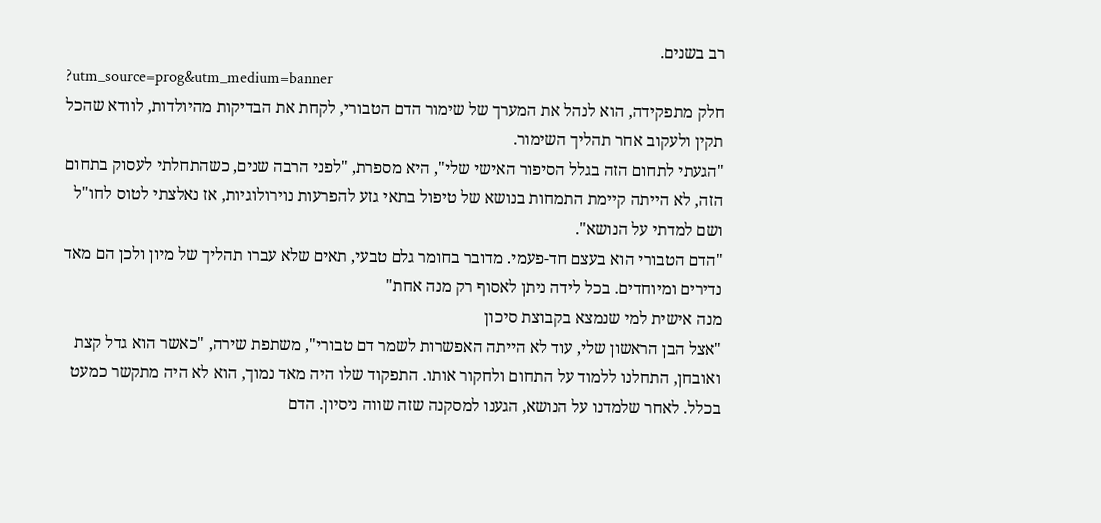רב בשנים.
?utm_source=prog&utm_medium=banner
חלק מתפקידה, הוא לנהל את המערך של שימור הדם הטבורי, לקחת את הבדיקות מהיולדות, לוודא שהכל תקין ולעקוב אחר תהליך השימור.
"הגעתי לתחום הזה בגלל הסיפור האישי שלי", היא מספרת, "לפני הרבה שנים, כשהתחלתי לעסוק בתחום הזה, לא הייתה קיימת התמחות בנושא של טיפול בתאי גזע להפרעות נוירולוגיות, אז נאלצתי לטוס לחו"ל ושם למדתי על הנושא".
"הדם הטבורי הוא בעצם חד-פעמי. מדובר בחומר גלם טבעי, תאים שלא עברו תהליך של מיון ולכן הם מאד נדירים ומיוחדים. בכל לידה ניתן לאסוף רק מנה אחת"
מנה אישית למי שנמצא בקבוצת סיכון
"אצל הבן הראשון שלי, עוד לא הייתה האפשרות לשמר דם טבורי", משתפת שירה, "כאשר הוא גדל קצת ואובחן, התחלנו ללמוד על התחום ולחקור אותו. התפקוד שלו היה מאד נמוך, הוא לא היה מתקשר כמעט בכלל. לאחר שלמדנו על הנושא, הגענו למסקנה שזה שווה ניסיון. הדם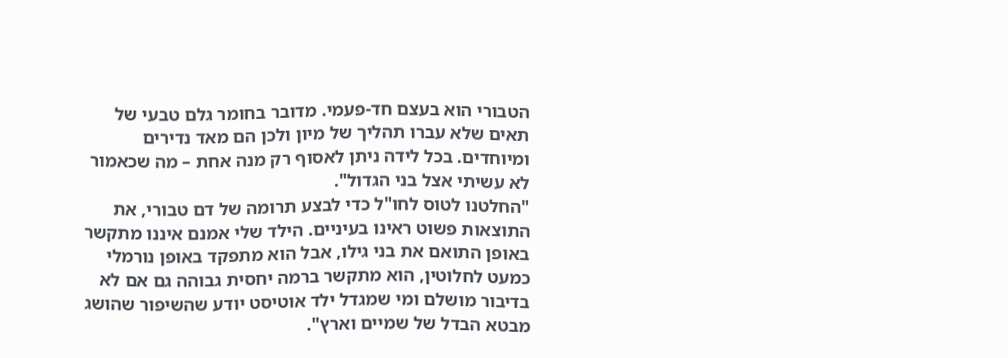הטבורי הוא בעצם חד-פעמי. מדובר בחומר גלם טבעי של תאים שלא עברו תהליך של מיון ולכן הם מאד נדירים ומיוחדים. בכל לידה ניתן לאסוף רק מנה אחת – מה שכאמור לא עשיתי אצל בני הגדול".
"החלטנו לטוס לחו"ל כדי לבצע תרומה של דם טבורי, את התוצאות פשוט ראינו בעיניים. הילד שלי אמנם איננו מתקשר באופן התואם את בני גילו, אבל הוא מתפקד באופן נורמלי כמעט לחלוטין, הוא מתקשר ברמה יחסית גבוהה גם אם לא בדיבור מושלם ומי שמגדל ילד אוטיסט יודע שהשיפור שהושג מבטא הבדל של שמיים וארץ".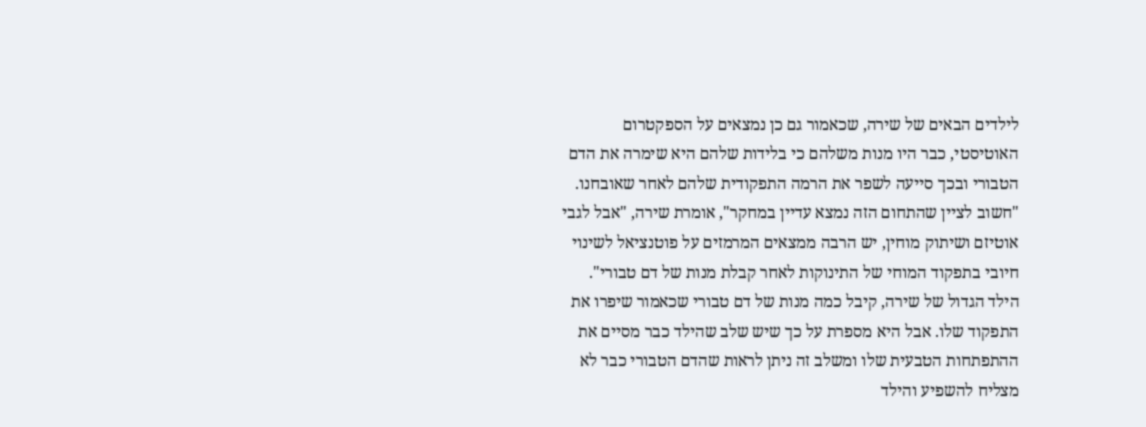לילדים הבאים של שירה, שכאמור גם כן נמצאים על הספקטרום האוטיסטי, כבר היו מנות משלהם כי בלידות שלהם היא שימרה את הדם הטבורי ובכך סייעה לשפר את הרמה התפקודית שלהם לאחר שאובחנו.
"חשוב לציין שהתחום הזה נמצא עדיין במחקר", אומרת שירה, "אבל לגבי אוטיזם ושיתוק מוחין, יש הרבה ממצאים המרמזים על פוטנציאל לשינוי חיובי בתפקוד המוחי של התינוקות לאחר קבלת מנות של דם טבורי".
הילד הגדול של שירה, קיבל כמה מנות של דם טבורי שכאמור שיפרו את התפקוד שלו. אבל היא מספרת על כך שיש שלב שהילד כבר מסיים את ההתפתחות הטבעית שלו ומשלב זה ניתן לראות שהדם הטבורי כבר לא מצליח להשפיע והילד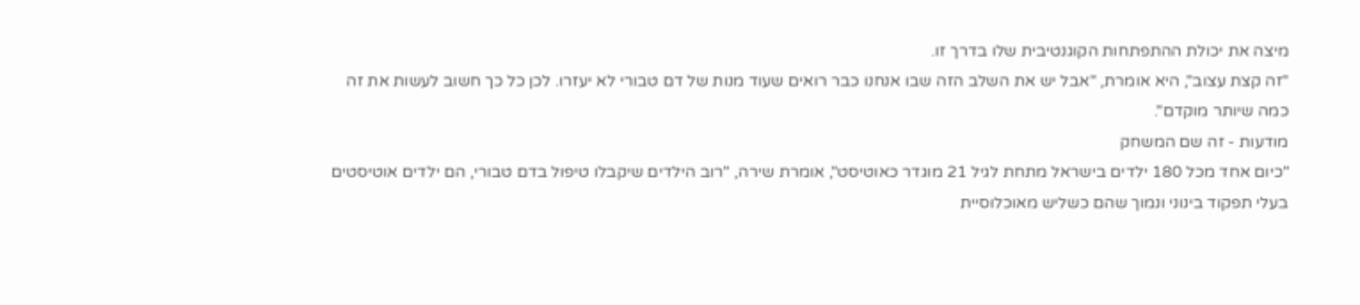מיצה את יכולת ההתפתחות הקוגנטיבית שלו בדרך זו.
"זה קצת עצוב", היא אומרת, "אבל יש את השלב הזה שבו אנחנו כבר רואים שעוד מנות של דם טבורי לא יעזרו. לכן כל כך חשוב לעשות את זה כמה שיותר מוקדם".
מודעות - זה שם המשחק
"כיום אחד מכל 180 ילדים בישראל מתחת לגיל 21 מוגדר כאוטיסט", אומרת שירה, "רוב הילדים שיקבלו טיפול בדם טבורי, הם ילדים אוטיסטים בעלי תפקוד בינוני ונמוך שהם כשליש מאוכלוסיית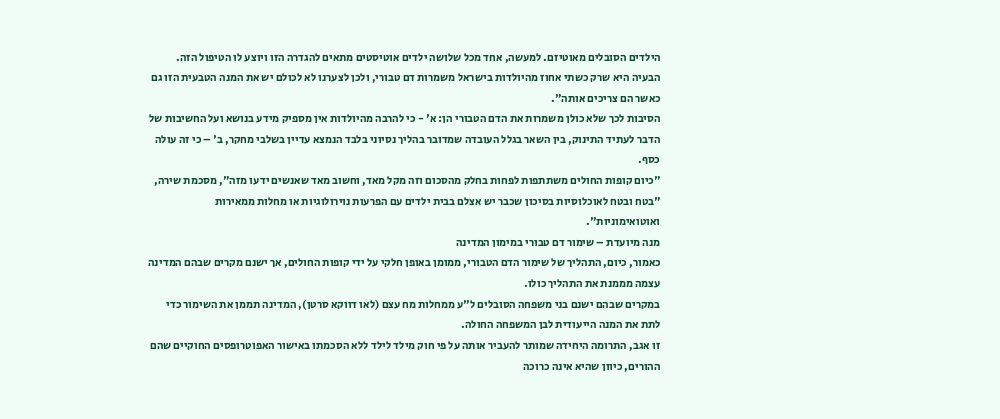הילדים הסובלים מאוטיזם. למעשה, אחד מכל שלושה ילדים אוטיסטים מתאים להגדרה הזו ויוצע לו הטיפול הזה. הבעיה היא שרק כשתי אחוז מהיולדות בישראל משמרות דם טבורי, ולכן לצערנו לא לכולם יש את המנה הטבעית הזו גם כאשר הם צריכים אותה".
הסיבות לכך שלא כולן משמרות את הדם הטבורי הן: א' - כי להרבה מהיולדות אין מספיק מידע בנושא ועל החשיבות של הדבר לעתיד התינוק, בין השאר בגלל העובדה שמדובר בהליך נסיוני בלבד הנמצא עדיין בשלבי מחקר, ב' – כי זה עולה כסף.
"כיום קופות החולים משתתפות לפחות בחלק מהסכום וזה מקל מאד, וחשוב מאד שאנשים ידעו מזה", מסכמת שירה, "בטח ובטח לאוכלוסיות בסיכון שכבר יש אצלם בבית ילדים עם הפרעות נוירולוגיות או מחלות ממאירות ואוטואימוניות".
מנה מיועדת – שימור דם טבורי במימון המדינה
כאמור, כיום, התהליך של שימור הדם הטבורי, ממומן באופן חלקי על ידי קופות החולים, אך ישנם מקרים שבהם המדינה עצמה מממנת את התהליך כולו.
במקרים שבהם ישנם בני משפחה הסובלים ל"ע ממחלות מח עצם (לאו דווקא סרטן), המדינה תממן את השימור כדי לתת את המנה הייעודית לבן המשפחה החולה.
זו אגב, התרומה היחידה שמותר להעביר אותה על פי חוק מילד לילד ללא הסכמתו באישור האפוטרופסים החוקיים שהם ההורים, כיוון שהיא אינה כרוכה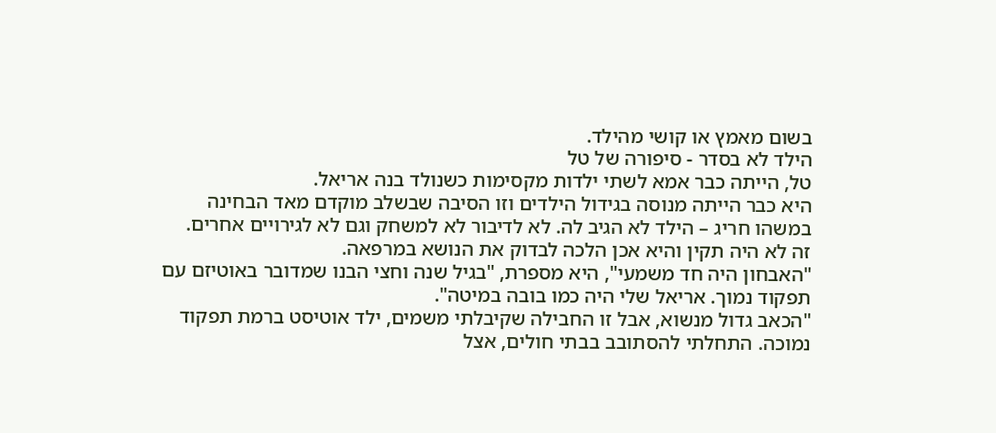בשום מאמץ או קושי מהילד.
הילד לא בסדר - סיפורה של טל
טל, הייתה כבר אמא לשתי ילדות מקסימות כשנולד בנה אריאל.
היא כבר הייתה מנוסה בגידול הילדים וזו הסיבה שבשלב מוקדם מאד הבחינה במשהו חריג – הילד לא הגיב לה. לא לדיבור לא למשחק וגם לא לגירויים אחרים.
זה לא היה תקין והיא אכן הלכה לבדוק את הנושא במרפאה.
"האבחון היה חד משמעי", היא מספרת, "בגיל שנה וחצי הבנו שמדובר באוטיזם עם תפקוד נמוך. אריאל שלי היה כמו בובה במיטה".
"הכאב גדול מנשוא, אבל זו החבילה שקיבלתי משמים, ילד אוטיסט ברמת תפקוד נמוכה. התחלתי להסתובב בבתי חולים, אצל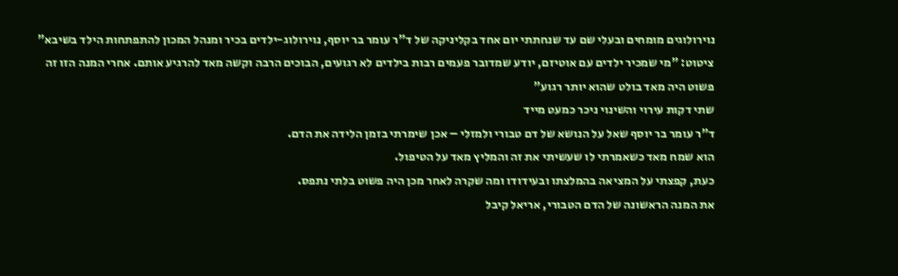נוירולוגים מומחים ובעלי שם עד שנחתתי יום אחד בקליניקה של ד"ר עומר בר יוסף, נוירולוג-ילדים בכיר ומנהל המכון להתפתחות הילד בשיבא"
ציטוט: "מי שמכיר ילדים עם אוטיזם, יודע שמדובר פעמים רבות בילדים לא רגועים, הבוכים הרבה וקשה מאד להרגיע אותם. אחרי המנה הזו זה פשוט היה מאד בולט שהוא יותר רגוע"
שתי דקות עירוי והשינוי ניכר כמעט מייד
ד"ר עומר בר יוסף שאל על הנושא של דם טבורי ולמזלי – אכן שימרתי בזמן הלידה את הדם.
הוא שמח מאד כשאמרתי לו שעשיתי את זה והמליץ מאד על הטיפול.
כעת, קפצתי על המציאה בהמלצתו ובעידודו ומה שקרה לאחר מכן היה פשוט בלתי נתפס.
את המנה הראשונה של הדם הטבורי, אריאל קיבל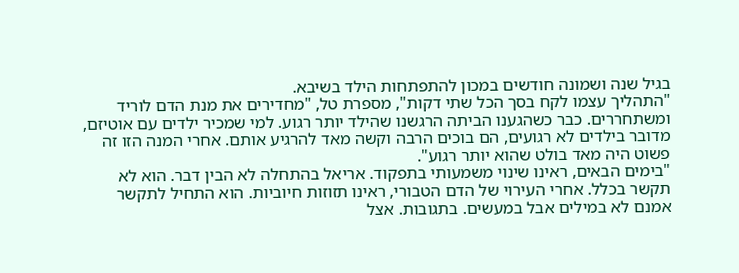בגיל שנה ושמונה חודשים במכון להתפתחות הילד בשיבא.
"התהליך עצמו לקח בסך הכל שתי דקות", מספרת טל, "מחדירים את מנת הדם לוריד ומשתחררים. כבר כשהגענו הביתה הרגשנו שהילד יותר רגוע. למי שמכיר ילדים עם אוטיזם, מדובר בילדים לא רגועים, הם בוכים הרבה וקשה מאד להרגיע אותם. אחרי המנה הזו זה פשוט היה מאד בולט שהוא יותר רגוע".
"בימים הבאים, ראינו שינוי משמעותי בתפקוד. אריאל בהתחלה לא הבין דבר. הוא לא תקשר בכלל. אחרי העירוי של הדם הטבורי, ראינו תזוזות חיוביות. הוא התחיל לתקשר אמנם לא במילים אבל במעשים. בתגובות. אצל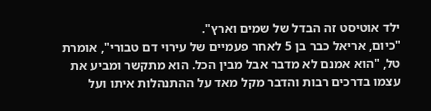ילד אוטיסט זה הבדל של שמים וארץ".
"כיום, אריאל כבר בן 5 לאחר פעמיים של עירוי דם טבורי", אומרת טל, "הוא אמנם לא מדבר אבל מבין הכל. הוא מתקשר ומביע את עצמו בדרכים רבות והדבר מקל מאד על ההתנהלות איתו ועל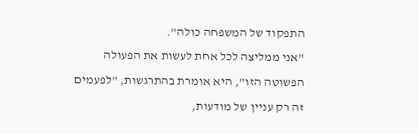התפקוד של המשפחה כולה".
"אני ממליצה לכל אחת לעשות את הפעולה הפשוטה הזו", היא אומרת בהתרגשות, "לפעמים זה רק עניין של מודעות,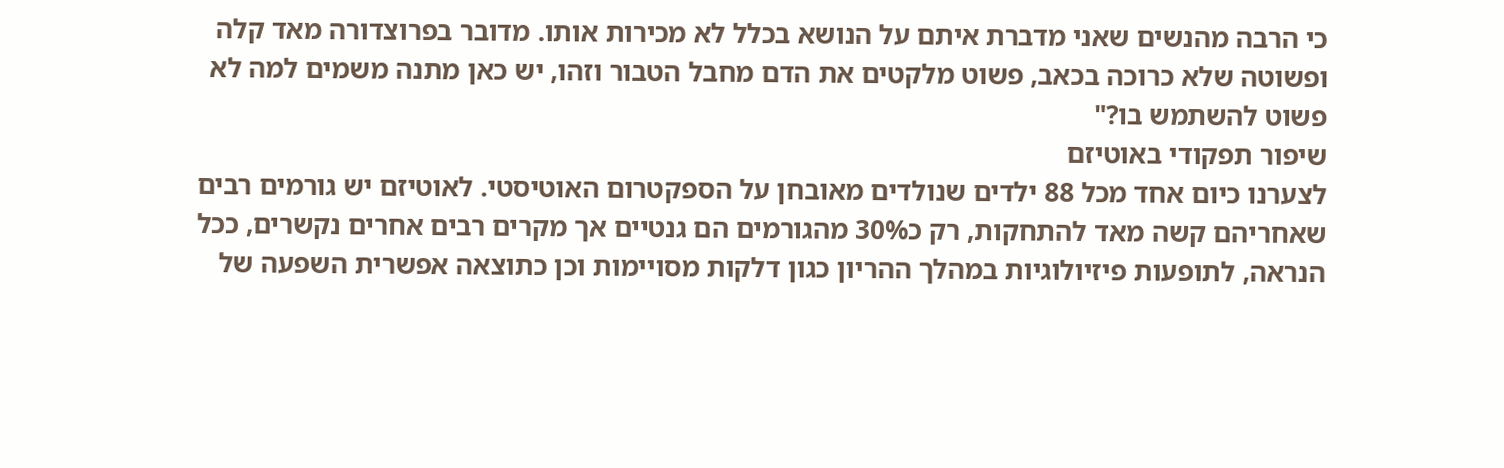כי הרבה מהנשים שאני מדברת איתם על הנושא בכלל לא מכירות אותו. מדובר בפרוצדורה מאד קלה ופשוטה שלא כרוכה בכאב, פשוט מלקטים את הדם מחבל הטבור וזהו, יש כאן מתנה משמים למה לא פשוט להשתמש בו?"
שיפור תפקודי באוטיזם
לצערנו כיום אחד מכל 88 ילדים שנולדים מאובחן על הספקטרום האוטיסטי. לאוטיזם יש גורמים רבים שאחריהם קשה מאד להתחקות, רק כ30% מהגורמים הם גנטיים אך מקרים רבים אחרים נקשרים, ככל הנראה, לתופעות פיזיולוגיות במהלך ההריון כגון דלקות מסויימות וכן כתוצאה אפשרית השפעה של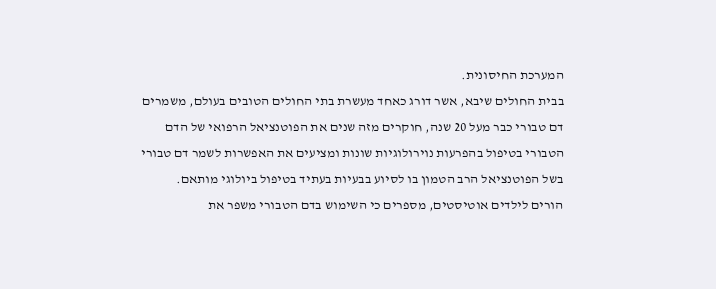המערכת החיסונית.
בבית החולים שיבא, אשר דורג כאחד מעשרת בתי החולים הטובים בעולם, משמרים דם טבורי כבר מעל 20 שנה, חוקרים מזה שנים את הפוטנציאל הרפואי של הדם הטבורי בטיפול בהפרעות נוירולוגיות שונות ומציעים את האפשרות לשמר דם טבורי בשל הפוטנציאל הרב הטמון בו לסיוע בבעיות בעתיד בטיפול ביולוגי מותאם.
הורים לילדים אוטיסטים, מספרים כי השימוש בדם הטבורי משפר את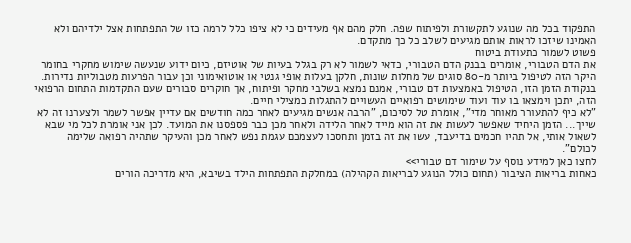התפקוד בכל מה שנוגע לתקשורת ולפיתוח שפה. חלק מהם אף מעידים כי לא ציפו כלל לרמה כזו של התפתחות אצל ילדיהם ולא האמינו שיזכו לראות אותם מגיעים לשלב כל כך מתקדם.
פשוט לשמור כתעודת ביטוח
את הדם הטבורי, אומרים בבנק הדם הטבורי, כדאי לשמור לא רק בגלל בעיות של אוטיזם, כיום ידוע שנעשה שימוש מחקרי בחומר היקר הזה לטיפול ביותר מ-80 סוגים של מחלות שונות, חלקן בעלות אופי גנטי או אוטואימוני וכן עבור הפרעות מטבוליות נדירות.
בנקודת הזמן הזו, הטיפול באמצעות דם טבורי, אמנם נמצא בשלבי מחקר ופיתוח, אך חוקרים סבורים שעם התקדמות התחום הרפואי הזה, יתכן וימצאו בו עוד ועוד שימושים רפואיים העשויים להתגלות כמצילי חיים.
"לא כיף להתעורר מאוחר מדי", אומרת טל לסיכום, "הרבה אנשים מגיעים לאחר כמה חודשים אם עדיין אפשר לשמר ולצערנו זה לא שייך... הזמן היחיד שאפשר לעשות את זה הוא מייד לאחר הלידה ולאחר מכן כבר פספסנו את המועד. לכן אני אומרת לכל מי שבא לשאול אותי, אל תהיו חכמים בדיעבד, עשו את זה בזמן ותחסכו לעצמכם עגמת נפש לאחר מכן והעיקר שתהיה רפואה שלימה לכולם".
לחצו כאן למידע נוסף על שימור דם טבורי>>
כאחות בריאות הציבור (תחום כולל הנוגע לבריאות הקהילה) במחלקת התפתחות הילד בשיבא, היא מדריכה הורים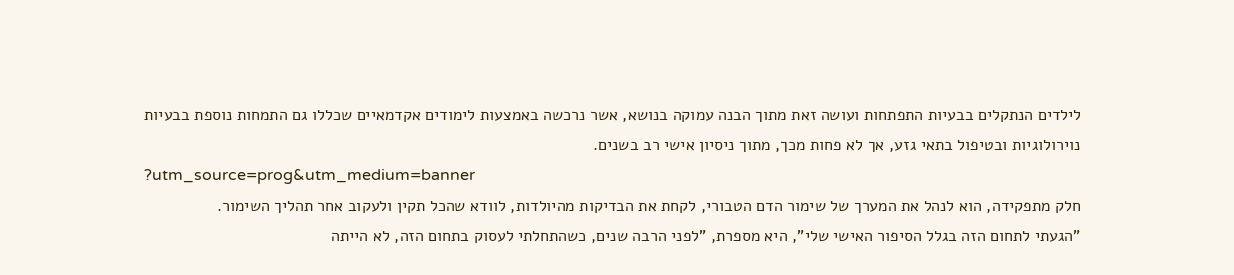לילדים הנתקלים בבעיות התפתחות ועושה זאת מתוך הבנה עמוקה בנושא, אשר נרכשה באמצעות לימודים אקדמאיים שכללו גם התמחות נוספת בבעיות נוירולוגיות ובטיפול בתאי גזע, אך לא פחות מכך, מתוך ניסיון אישי רב בשנים.
?utm_source=prog&utm_medium=banner
חלק מתפקידה, הוא לנהל את המערך של שימור הדם הטבורי, לקחת את הבדיקות מהיולדות, לוודא שהכל תקין ולעקוב אחר תהליך השימור.
"הגעתי לתחום הזה בגלל הסיפור האישי שלי", היא מספרת, "לפני הרבה שנים, כשהתחלתי לעסוק בתחום הזה, לא הייתה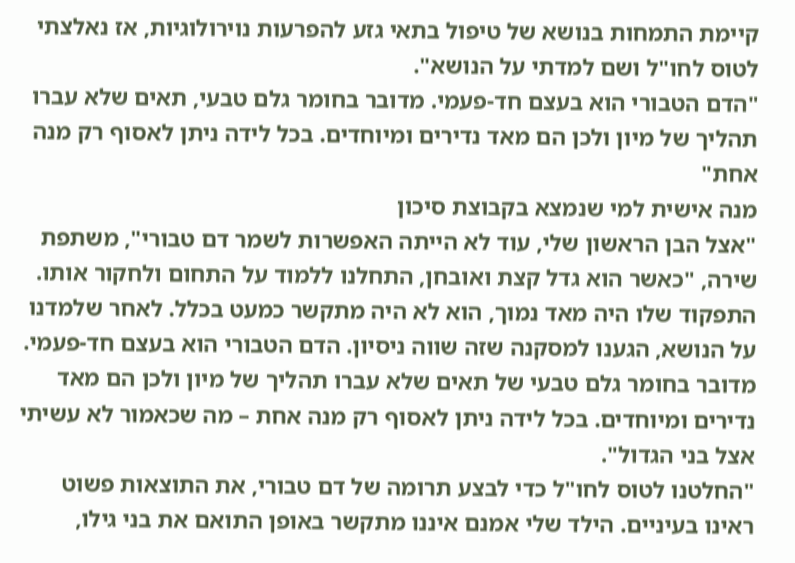קיימת התמחות בנושא של טיפול בתאי גזע להפרעות נוירולוגיות, אז נאלצתי לטוס לחו"ל ושם למדתי על הנושא".
"הדם הטבורי הוא בעצם חד-פעמי. מדובר בחומר גלם טבעי, תאים שלא עברו תהליך של מיון ולכן הם מאד נדירים ומיוחדים. בכל לידה ניתן לאסוף רק מנה אחת"
מנה אישית למי שנמצא בקבוצת סיכון
"אצל הבן הראשון שלי, עוד לא הייתה האפשרות לשמר דם טבורי", משתפת שירה, "כאשר הוא גדל קצת ואובחן, התחלנו ללמוד על התחום ולחקור אותו. התפקוד שלו היה מאד נמוך, הוא לא היה מתקשר כמעט בכלל. לאחר שלמדנו על הנושא, הגענו למסקנה שזה שווה ניסיון. הדם הטבורי הוא בעצם חד-פעמי. מדובר בחומר גלם טבעי של תאים שלא עברו תהליך של מיון ולכן הם מאד נדירים ומיוחדים. בכל לידה ניתן לאסוף רק מנה אחת – מה שכאמור לא עשיתי אצל בני הגדול".
"החלטנו לטוס לחו"ל כדי לבצע תרומה של דם טבורי, את התוצאות פשוט ראינו בעיניים. הילד שלי אמנם איננו מתקשר באופן התואם את בני גילו,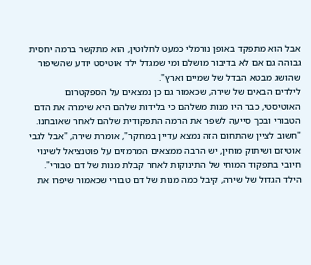אבל הוא מתפקד באופן נורמלי כמעט לחלוטין, הוא מתקשר ברמה יחסית גבוהה גם אם לא בדיבור מושלם ומי שמגדל ילד אוטיסט יודע שהשיפור שהושג מבטא הבדל של שמיים וארץ".
לילדים הבאים של שירה, שכאמור גם כן נמצאים על הספקטרום האוטיסטי, כבר היו מנות משלהם כי בלידות שלהם היא שימרה את הדם הטבורי ובכך סייעה לשפר את הרמה התפקודית שלהם לאחר שאובחנו.
"חשוב לציין שהתחום הזה נמצא עדיין במחקר", אומרת שירה, "אבל לגבי אוטיזם ושיתוק מוחין, יש הרבה ממצאים המרמזים על פוטנציאל לשינוי חיובי בתפקוד המוחי של התינוקות לאחר קבלת מנות של דם טבורי".
הילד הגדול של שירה, קיבל כמה מנות של דם טבורי שכאמור שיפרו את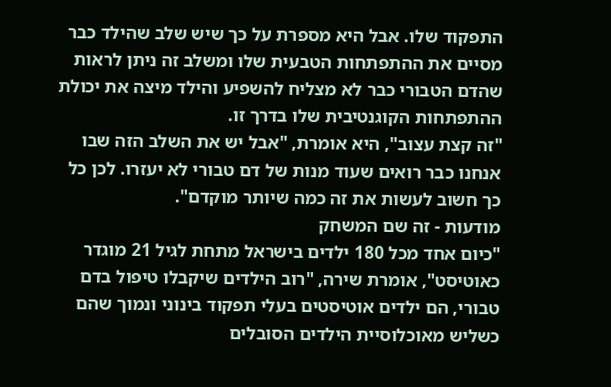התפקוד שלו. אבל היא מספרת על כך שיש שלב שהילד כבר מסיים את ההתפתחות הטבעית שלו ומשלב זה ניתן לראות שהדם הטבורי כבר לא מצליח להשפיע והילד מיצה את יכולת ההתפתחות הקוגנטיבית שלו בדרך זו.
"זה קצת עצוב", היא אומרת, "אבל יש את השלב הזה שבו אנחנו כבר רואים שעוד מנות של דם טבורי לא יעזרו. לכן כל כך חשוב לעשות את זה כמה שיותר מוקדם".
מודעות - זה שם המשחק
"כיום אחד מכל 180 ילדים בישראל מתחת לגיל 21 מוגדר כאוטיסט", אומרת שירה, "רוב הילדים שיקבלו טיפול בדם טבורי, הם ילדים אוטיסטים בעלי תפקוד בינוני ונמוך שהם כשליש מאוכלוסיית הילדים הסובלים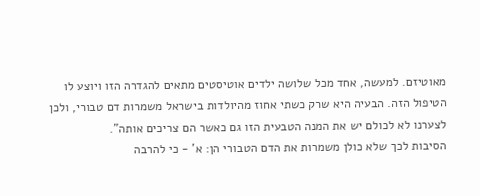מאוטיזם. למעשה, אחד מכל שלושה ילדים אוטיסטים מתאים להגדרה הזו ויוצע לו הטיפול הזה. הבעיה היא שרק כשתי אחוז מהיולדות בישראל משמרות דם טבורי, ולכן לצערנו לא לכולם יש את המנה הטבעית הזו גם כאשר הם צריכים אותה".
הסיבות לכך שלא כולן משמרות את הדם הטבורי הן: א' - כי להרבה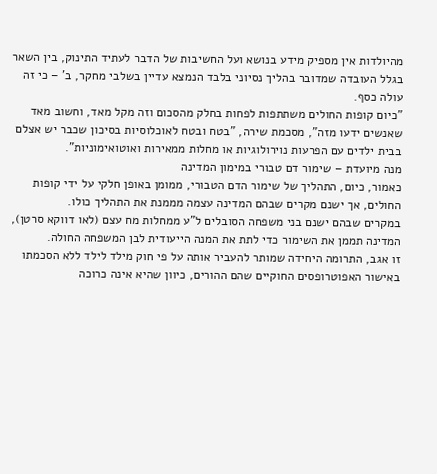מהיולדות אין מספיק מידע בנושא ועל החשיבות של הדבר לעתיד התינוק, בין השאר בגלל העובדה שמדובר בהליך נסיוני בלבד הנמצא עדיין בשלבי מחקר, ב' – כי זה עולה כסף.
"כיום קופות החולים משתתפות לפחות בחלק מהסכום וזה מקל מאד, וחשוב מאד שאנשים ידעו מזה", מסכמת שירה, "בטח ובטח לאוכלוסיות בסיכון שכבר יש אצלם בבית ילדים עם הפרעות נוירולוגיות או מחלות ממאירות ואוטואימוניות".
מנה מיועדת – שימור דם טבורי במימון המדינה
כאמור, כיום, התהליך של שימור הדם הטבורי, ממומן באופן חלקי על ידי קופות החולים, אך ישנם מקרים שבהם המדינה עצמה מממנת את התהליך כולו.
במקרים שבהם ישנם בני משפחה הסובלים ל"ע ממחלות מח עצם (לאו דווקא סרטן), המדינה תממן את השימור כדי לתת את המנה הייעודית לבן המשפחה החולה.
זו אגב, התרומה היחידה שמותר להעביר אותה על פי חוק מילד לילד ללא הסכמתו באישור האפוטרופסים החוקיים שהם ההורים, כיוון שהיא אינה כרוכה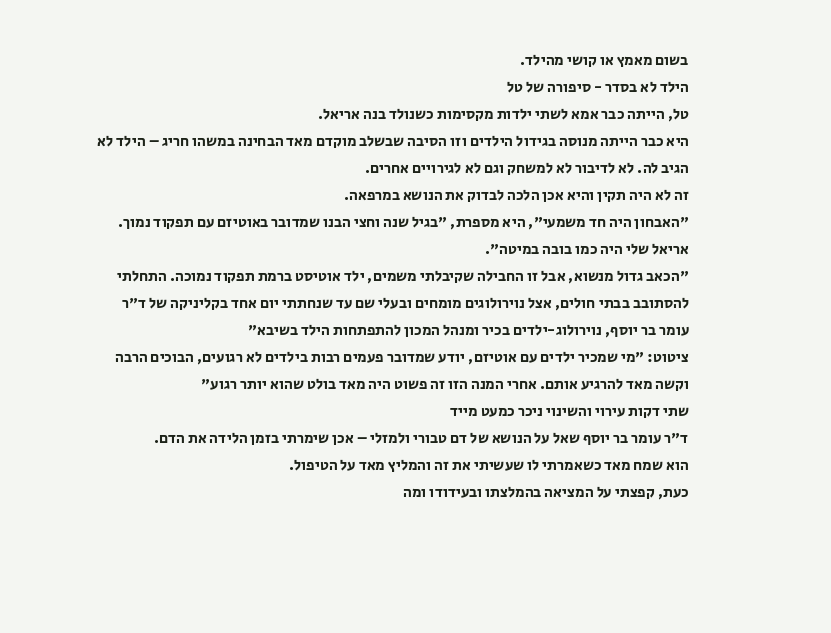בשום מאמץ או קושי מהילד.
הילד לא בסדר - סיפורה של טל
טל, הייתה כבר אמא לשתי ילדות מקסימות כשנולד בנה אריאל.
היא כבר הייתה מנוסה בגידול הילדים וזו הסיבה שבשלב מוקדם מאד הבחינה במשהו חריג – הילד לא הגיב לה. לא לדיבור לא למשחק וגם לא לגירויים אחרים.
זה לא היה תקין והיא אכן הלכה לבדוק את הנושא במרפאה.
"האבחון היה חד משמעי", היא מספרת, "בגיל שנה וחצי הבנו שמדובר באוטיזם עם תפקוד נמוך. אריאל שלי היה כמו בובה במיטה".
"הכאב גדול מנשוא, אבל זו החבילה שקיבלתי משמים, ילד אוטיסט ברמת תפקוד נמוכה. התחלתי להסתובב בבתי חולים, אצל נוירולוגים מומחים ובעלי שם עד שנחתתי יום אחד בקליניקה של ד"ר עומר בר יוסף, נוירולוג-ילדים בכיר ומנהל המכון להתפתחות הילד בשיבא"
ציטוט: "מי שמכיר ילדים עם אוטיזם, יודע שמדובר פעמים רבות בילדים לא רגועים, הבוכים הרבה וקשה מאד להרגיע אותם. אחרי המנה הזו זה פשוט היה מאד בולט שהוא יותר רגוע"
שתי דקות עירוי והשינוי ניכר כמעט מייד
ד"ר עומר בר יוסף שאל על הנושא של דם טבורי ולמזלי – אכן שימרתי בזמן הלידה את הדם.
הוא שמח מאד כשאמרתי לו שעשיתי את זה והמליץ מאד על הטיפול.
כעת, קפצתי על המציאה בהמלצתו ובעידודו ומה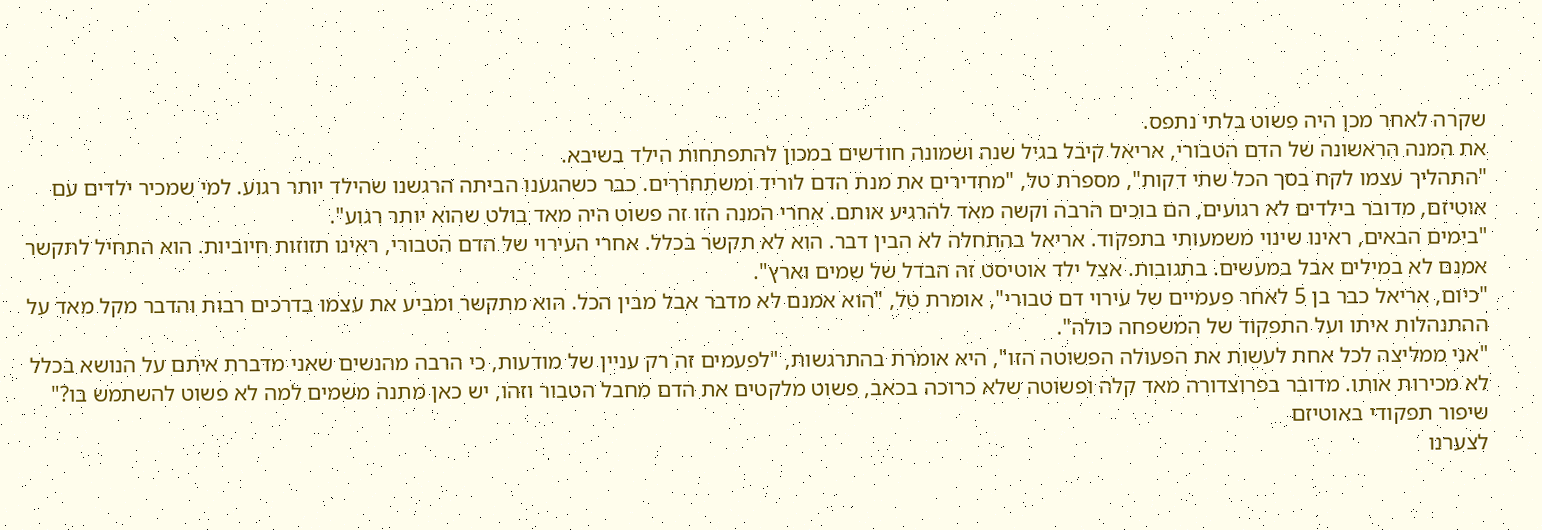שקרה לאחר מכן היה פשוט בלתי נתפס.
את המנה הראשונה של הדם הטבורי, אריאל קיבל בגיל שנה ושמונה חודשים במכון להתפתחות הילד בשיבא.
"התהליך עצמו לקח בסך הכל שתי דקות", מספרת טל, "מחדירים את מנת הדם לוריד ומשתחררים. כבר כשהגענו הביתה הרגשנו שהילד יותר רגוע. למי שמכיר ילדים עם אוטיזם, מדובר בילדים לא רגועים, הם בוכים הרבה וקשה מאד להרגיע אותם. אחרי המנה הזו זה פשוט היה מאד בולט שהוא יותר רגוע".
"בימים הבאים, ראינו שינוי משמעותי בתפקוד. אריאל בהתחלה לא הבין דבר. הוא לא תקשר בכלל. אחרי העירוי של הדם הטבורי, ראינו תזוזות חיוביות. הוא התחיל לתקשר אמנם לא במילים אבל במעשים. בתגובות. אצל ילד אוטיסט זה הבדל של שמים וארץ".
"כיום, אריאל כבר בן 5 לאחר פעמיים של עירוי דם טבורי", אומרת טל, "הוא אמנם לא מדבר אבל מבין הכל. הוא מתקשר ומביע את עצמו בדרכים רבות והדבר מקל מאד על ההתנהלות איתו ועל התפקוד של המשפחה כולה".
"אני ממליצה לכל אחת לעשות את הפעולה הפשוטה הזו", היא אומרת בהתרגשות, "לפעמים זה רק עניין של מודעות, כי הרבה מהנשים שאני מדברת איתם על הנושא בכלל לא מכירות אותו. מדובר בפרוצדורה מאד קלה ופשוטה שלא כרוכה בכאב, פשוט מלקטים את הדם מחבל הטבור וזהו, יש כאן מתנה משמים למה לא פשוט להשתמש בו?"
שיפור תפקודי באוטיזם
לצערנו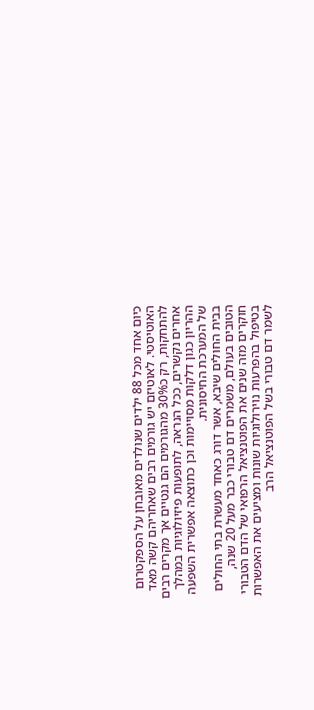כיום אחד מכל 88 ילדים שנולדים מאובחן על הספקטרום האוטיסטי. לאוטיזם יש גורמים רבים שאחריהם קשה מאד להתחקות, רק כ30% מהגורמים הם גנטיים אך מקרים רבים אחרים נקשרים, ככל הנראה, לתופעות פיזיולוגיות במהלך ההריון כגון דלקות מסויימות וכן כתוצאה אפשרית השפעה של המערכת החיסונית.
בבית החולים שיבא, אשר דורג כאחד מעשרת בתי החולים הטובים בעולם, משמרים דם טבורי כבר מעל 20 שנה, חוקרים מזה שנים את הפוטנציאל הרפואי של הדם הטבורי בטיפול בהפרעות נוירולוגיות שונות ומציעים את האפשרות לשמר דם טבורי בשל הפוטנציאל הרב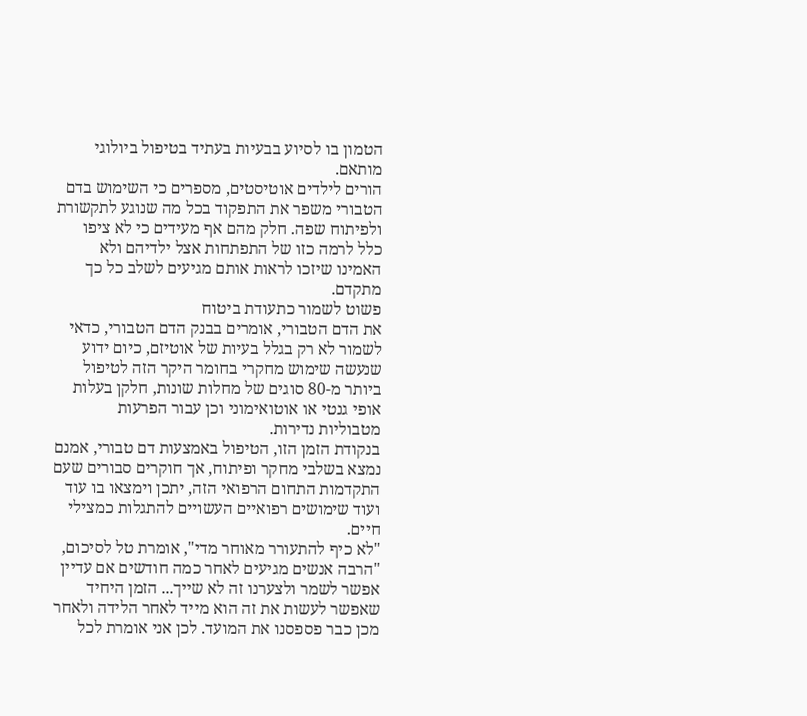הטמון בו לסיוע בבעיות בעתיד בטיפול ביולוגי מותאם.
הורים לילדים אוטיסטים, מספרים כי השימוש בדם הטבורי משפר את התפקוד בכל מה שנוגע לתקשורת ולפיתוח שפה. חלק מהם אף מעידים כי לא ציפו כלל לרמה כזו של התפתחות אצל ילדיהם ולא האמינו שיזכו לראות אותם מגיעים לשלב כל כך מתקדם.
פשוט לשמור כתעודת ביטוח
את הדם הטבורי, אומרים בבנק הדם הטבורי, כדאי לשמור לא רק בגלל בעיות של אוטיזם, כיום ידוע שנעשה שימוש מחקרי בחומר היקר הזה לטיפול ביותר מ-80 סוגים של מחלות שונות, חלקן בעלות אופי גנטי או אוטואימוני וכן עבור הפרעות מטבוליות נדירות.
בנקודת הזמן הזו, הטיפול באמצעות דם טבורי, אמנם נמצא בשלבי מחקר ופיתוח, אך חוקרים סבורים שעם התקדמות התחום הרפואי הזה, יתכן וימצאו בו עוד ועוד שימושים רפואיים העשויים להתגלות כמצילי חיים.
"לא כיף להתעורר מאוחר מדי", אומרת טל לסיכום, "הרבה אנשים מגיעים לאחר כמה חודשים אם עדיין אפשר לשמר ולצערנו זה לא שייך... הזמן היחיד שאפשר לעשות את זה הוא מייד לאחר הלידה ולאחר מכן כבר פספסנו את המועד. לכן אני אומרת לכל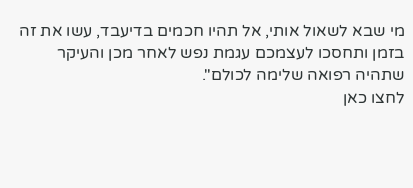מי שבא לשאול אותי, אל תהיו חכמים בדיעבד, עשו את זה בזמן ותחסכו לעצמכם עגמת נפש לאחר מכן והעיקר שתהיה רפואה שלימה לכולם".
לחצו כאן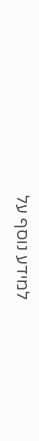למידע נוסף על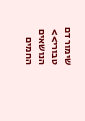שימור דם טבורי>>
הנושאים החמים